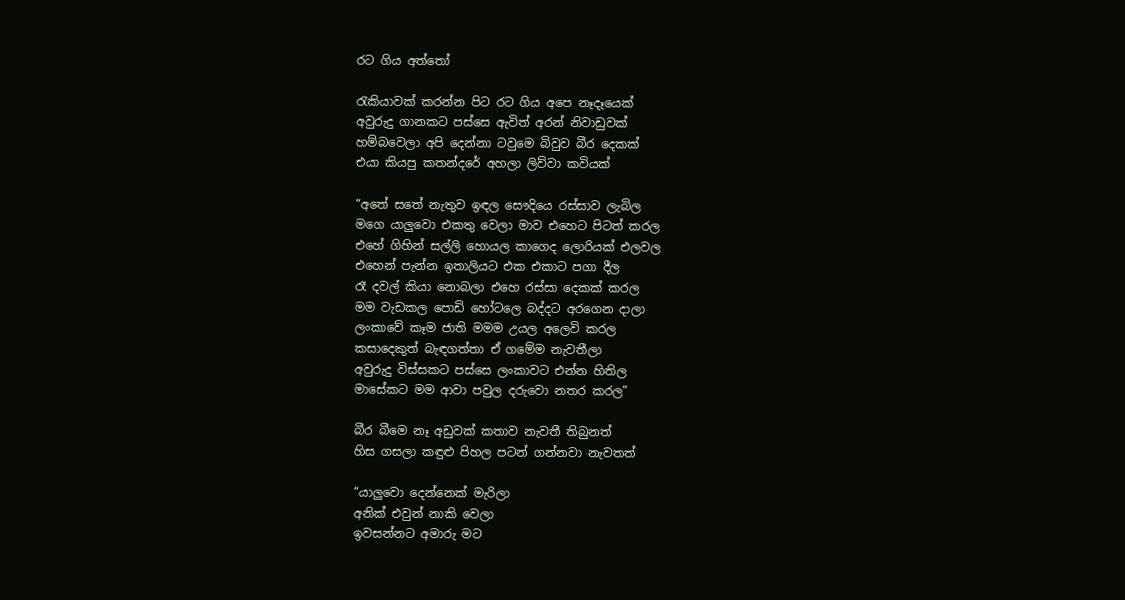රට ගිය අත්තෝ

රැකියාවක් කරන්න පිට රට ගිය අපෙ නෑදෑයෙක්
අවුරුදු ගානකට පස්සෙ ඇවිත් අරන් නිවාඩුවක්
හම්බවෙලා අපි දෙන්නා ටවුමෙ බිවුව බීර දෙකක්
එයා කියපු කතන්දරේ අහලා ලිව්වා කවියක්

“අතේ සතේ නැතුව ඉඳල සෞදියෙ රස්සාව ලැබිල
මගෙ යාලුවො එකතු වෙලා මාව එහෙට පිටත් කරල
එහේ ගිහින් සල්ලි හොයල කාගෙද ලොරියක් එලවල
එහෙන් පැන්න ඉතාලියට එක එකාට පගා දීල
රෑ දවල් කියා නොබලා එහෙ රස්සා දෙකක් කරල
මම වැඩකල පොඩි හෝටලෙ බද්දට අරගෙන දාලා
ලංකාවේ කෑම ජාති මමම උයල අලෙවි කරල
කසාදෙකුත් බැඳගත්තා ඒ ගමේම නැවතීලා
අවුරුදු විස්සකට පස්සෙ ලංකාවට එන්න හිතිල
මාසේකට මම ආවා පවුල දරුවො නතර කරල”

බීර බීමෙ නෑ අඩුවක් කතාව නැවතී තිබුනත්
හිස ගසලා කඳුළු පිහල පටන් ගන්නවා නැවතත්

“යාලුවො දෙන්නෙක් මැරිලා
අනික් එවුන් නාකි වෙලා
ඉවසන්නට අමාරු මට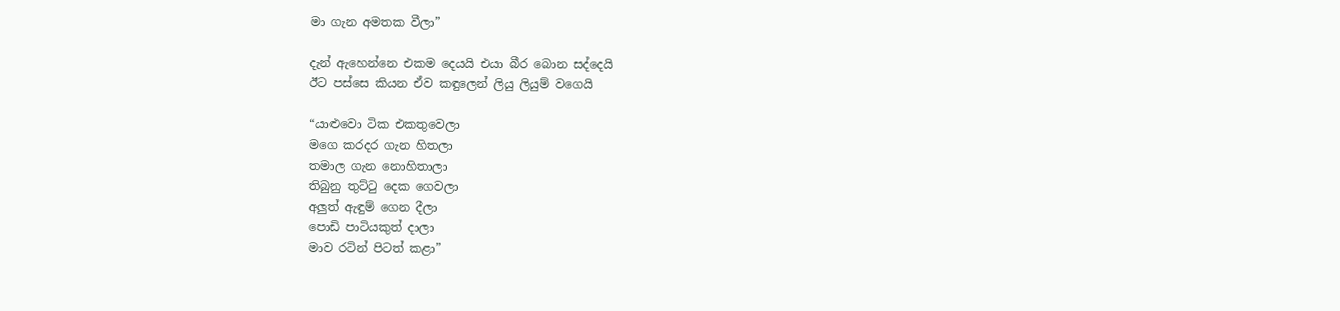මා ගැන අමතක වීලා”

දැන් ඇහෙන්නෙ එකම දෙයයි එයා බීර බොන සද්දෙයි
ඊට පස්සෙ කියන ඒව කඳුලෙන් ලියු ලියුම් වගෙයි

“යාළුවො ටික එකතුවෙලා
මගෙ කරදර ගැන හිතලා
තමාල ගැන නොහිතාලා
තිබුනු තුට්ටු දෙක ගෙවලා
අලුත් ඇඳුම් ගෙන දීලා
පොඩි පාටියකුත් දාලා
මාව රටින් පිටත් කළා”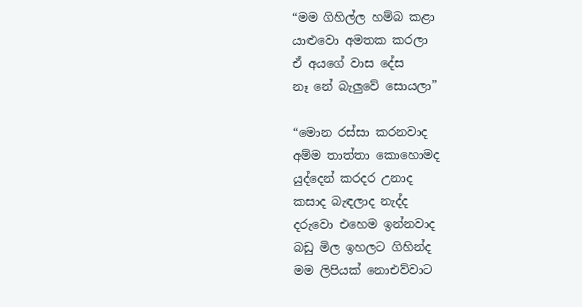“මම ගිහිල්ල හම්බ කළා
යාළුවො අමතක කරලා
ඒ අයගේ වාස දේස
නෑ නේ බැලුවේ සොයලා”

“මොන රස්සා කරනවාද
අම්ම තාත්තා කොහොමද
යුද්දෙන් කරදර උනාද
කසාද බැඳලාද නැද්ද
දරුවො එහෙම ඉන්නවාද
බඩු මිල ඉහලට ගිහින්ද
මම ලිපියක් නොඑව්වාට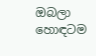ඔබලා හොඳටම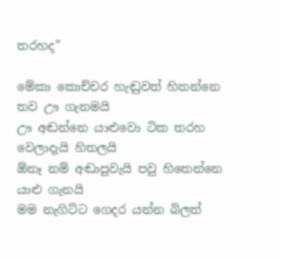තරහද”

මේකා කොච්චර හැඬුවත් හිතන්නෙ තව ඌ ගැනමයි
ඌ අඬන්නෙ යාළුවො ටික තරහ වෙලාදැයි හිතලයි
ඕනෑ නම් අඬාපුවැයි පවු හිතෙන්නෙ යාළු ගැනයි
මම නැගිට්ට ගෙදර යන්න බිලත්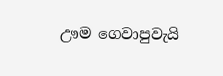ඌම ගෙවාපුවැයි